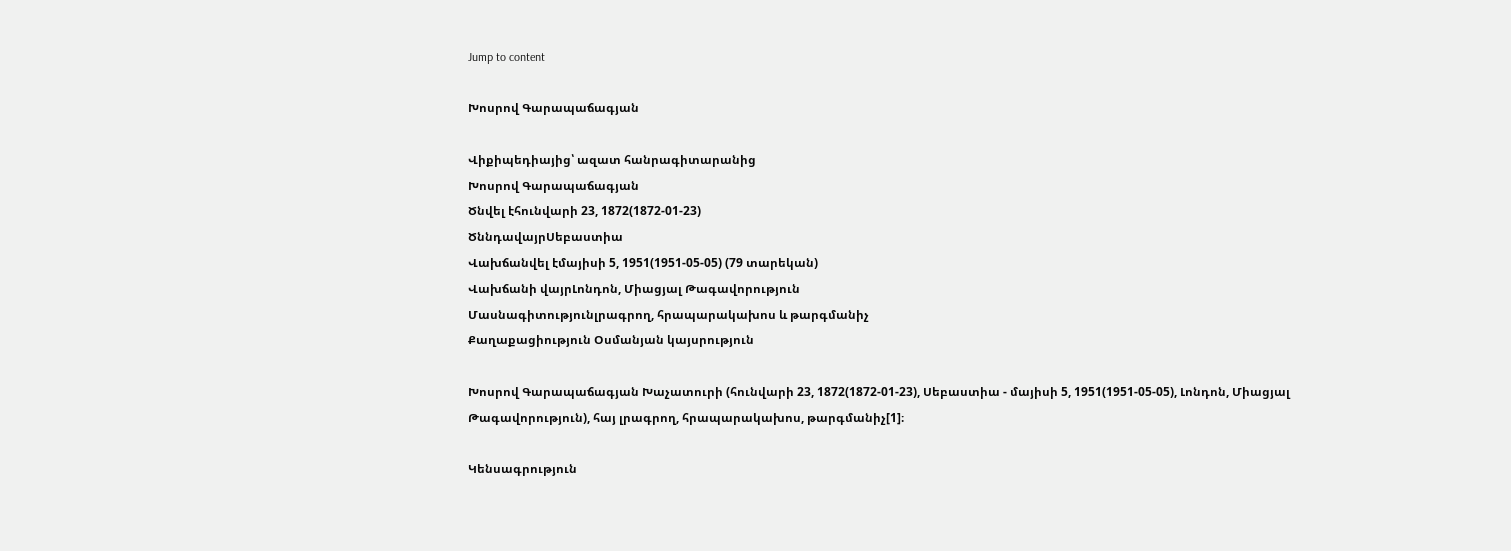Jump to content

Խոսրով Գարապաճագյան

Վիքիպեդիայից՝ ազատ հանրագիտարանից
Խոսրով Գարապաճագյան
Ծնվել էհունվարի 23, 1872(1872-01-23)
ԾննդավայրՍեբաստիա
Վախճանվել էմայիսի 5, 1951(1951-05-05) (79 տարեկան)
Վախճանի վայրԼոնդոն, Միացյալ Թագավորություն
Մասնագիտությունլրագրող, հրապարակախոս և թարգմանիչ
Քաղաքացիություն Օսմանյան կայսրություն

Խոսրով Գարապաճագյան Խաչատուրի (հունվարի 23, 1872(1872-01-23), Սեբաստիա - մայիսի 5, 1951(1951-05-05), Լոնդոն, Միացյալ Թագավորություն), հայ լրագրող, հրապարակախոս, թարգմանիչ[1]։

Կենսագրություն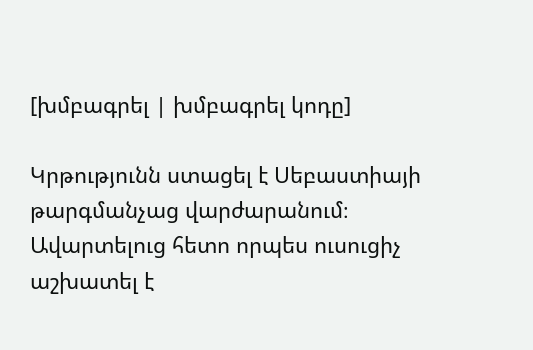[խմբագրել | խմբագրել կոդը]

Կրթությունն ստացել է Սեբաստիայի թարգմանչաց վարժարանում։ Ավարտելուց հետո որպես ուսուցիչ աշխատել է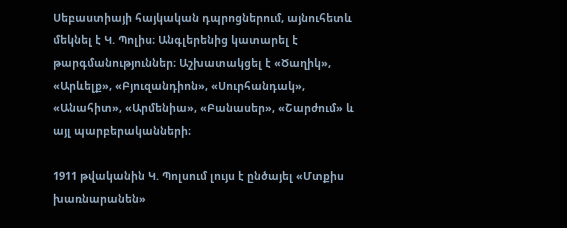Սեբաստիայի հայկական դպրոցներում, այնուհետև մեկնել է Կ. Պոլիս։ Անգլերենից կատարել է թարգմանություններ։ Աշխատակցել է «Ծաղիկ», «Արևելք», «Բյուզանդիոն», «Սուրհանդակ», «Անահիտ», «Արմենիա», «Բանասեր», «Շարժում» և այլ պարբերականների։

1911 թվականին Կ. Պոլսում լույս է ընծայել «Մտքիս խառնարանեն»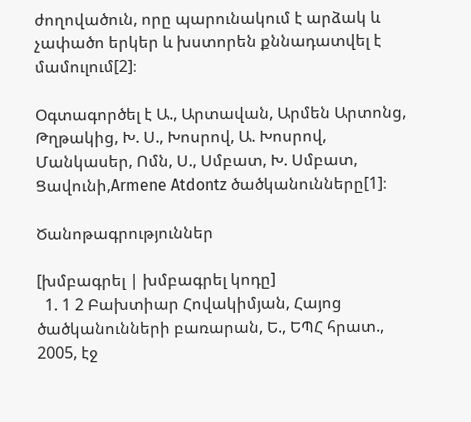ժողովածուն, որը պարունակում է արձակ և չափածո երկեր և խստորեն քննադատվել է մամուլում[2]։

Օգտագործել է Ա., Արտավան, Արմեն Արտոնց, Թղթակից, Խ. Ս., Խոսրով, Ա. Խոսրով, Մանկասեր, Ոմն, Ս., Սմբատ, Խ. Սմբատ, Ցավունի,Armene Atdontz ծածկանունները[1]։

Ծանոթագրություններ

[խմբագրել | խմբագրել կոդը]
  1. 1 2 Բախտիար Հովակիմյան, Հայոց ծածկանունների բառարան, Ե., ԵՊՀ հրատ., 2005, էջ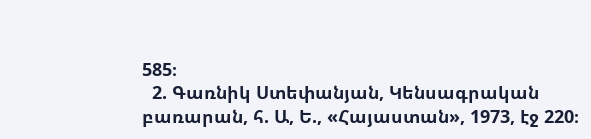585։
  2. Գառնիկ Ստեփանյան, Կենսագրական բառարան, հ. Ա, Ե., «Հայաստան», 1973, էջ 220։